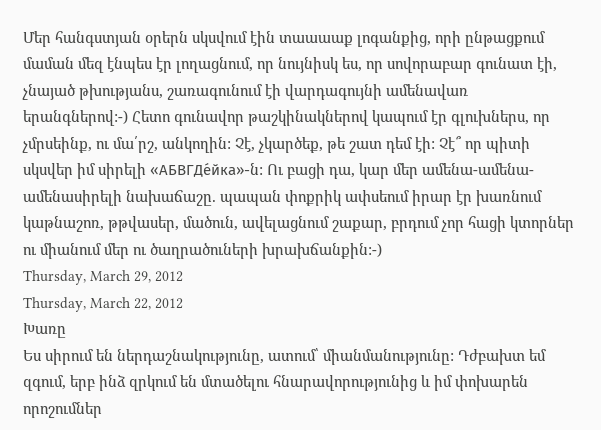Մեր հանգստյան օրերն սկսվում էին տաաաաք լոգանքից, որի ընթացքում մաման մեզ էնպես էր լողացնում, որ նույնիսկ ես, որ սովորաբար գունատ էի, չնայած թխությանս, շառագունում էի վարդագույնի ամենավառ երանգներով:-) Հետո գունավոր թաշկինակներով կապում էր գլուխներս, որ չմրսեինք, ու մա՛րշ, անկողին: Չէ, չկարծեք, թե շատ դեմ էի: Չէ՞ որ պիտի սկսվեր իմ սիրելի «АБВГДе́йка»-ն: Ու բացի դա, կար մեր ամենա-ամենա-ամենասիրելի նախաճաշը. պապան փոքրիկ ափսեում իրար էր խառնում կաթնաշոռ, թթվասեր, մածուն, ավելացնում շաքար, բրդում չոր հացի կտորներ ու միանում մեր ու ծաղրածուների խրախճանքին:-)
Thursday, March 29, 2012
Thursday, March 22, 2012
Խառը
Ես սիրում են ներդաշնակությունը, ատում՝ միանմանությունը: Դժբախտ եմ զգում, երբ ինձ զրկում են մտածելու հնարավորությունից և իմ փոխարեն որոշումներ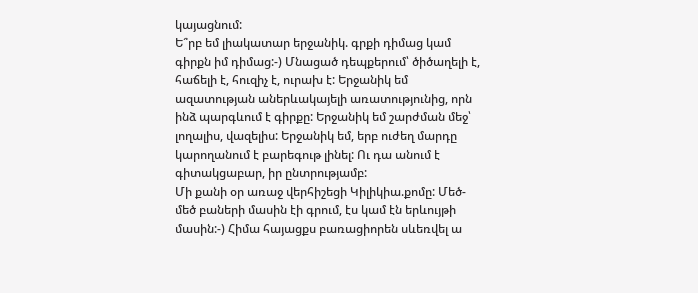կայացնում:
Ե՞րբ եմ լիակատար երջանիկ. գրքի դիմաց կամ գիրքն իմ դիմաց:-) Մնացած դեպքերում՝ ծիծաղելի է, հաճելի է, հուզիչ է, ուրախ է: Երջանիկ եմ ազատության աներևակայելի առատությունից, որն ինձ պարգևում է գիրքը: Երջանիկ եմ շարժման մեջ՝ լողալիս, վազելիս: Երջանիկ եմ, երբ ուժեղ մարդը կարողանում է բարեգութ լինել: Ու դա անում է գիտակցաբար, իր ընտրությամբ:
Մի քանի օր առաջ վերհիշեցի Կիլիկիա.քոմը: Մեծ-մեծ բաների մասին էի գրում, էս կամ էն երևույթի մասին:-) Հիմա հայացքս բառացիորեն սևեռվել ա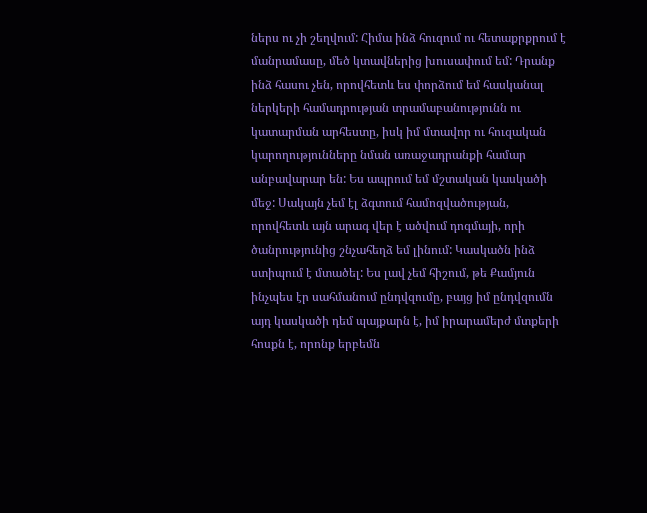ներս ու չի շեղվում: Հիմա ինձ հուզում ու հետաքրքրում է մանրամասը, մեծ կտավներից խուսափում եմ: Դրանք ինձ հասու չեն, որովհետև ես փորձում եմ հասկանալ ներկերի համադրության տրամաբանությունն ու կատարման արհեստը, իսկ իմ մտավոր ու հուզական կարողությունները նման առաջադրանքի համար անբավարար են: Ես ապրում եմ մշտական կասկածի մեջ: Սակայն չեմ էլ ձգտում համոզվածության, որովհետև այն արագ վեր է ածվում դոգմայի, որի ծանրությունից շնչահեղձ եմ լինում: Կասկածն ինձ ստիպում է մտածել: Ես լավ չեմ հիշում, թե Քամյուն ինչպես էր սահմանում ընդվզումը, բայց իմ ընդվզումն այդ կասկածի դեմ պայքարն է, իմ իրարամերժ մտքերի հոսքն է, որոնք երբեմն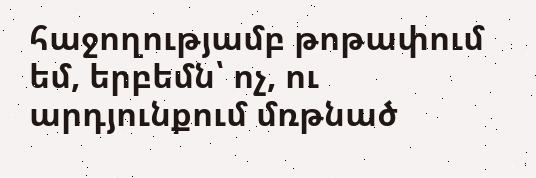հաջողությամբ թոթափում եմ, երբեմն՝ ոչ, ու արդյունքում մռթնած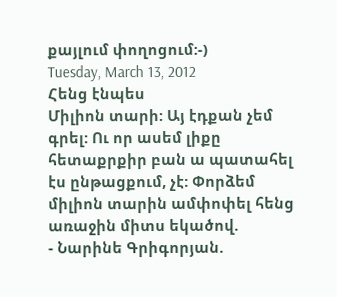քայլում փողոցում:-)
Tuesday, March 13, 2012
Հենց էնպես
Միլիոն տարի: Այ էդքան չեմ գրել: Ու որ ասեմ լիքը հետաքրքիր բան ա պատահել էս ընթացքում, չէ: Փորձեմ միլիոն տարին ամփոփել հենց առաջին միտս եկածով.
- Նարինե Գրիգորյան.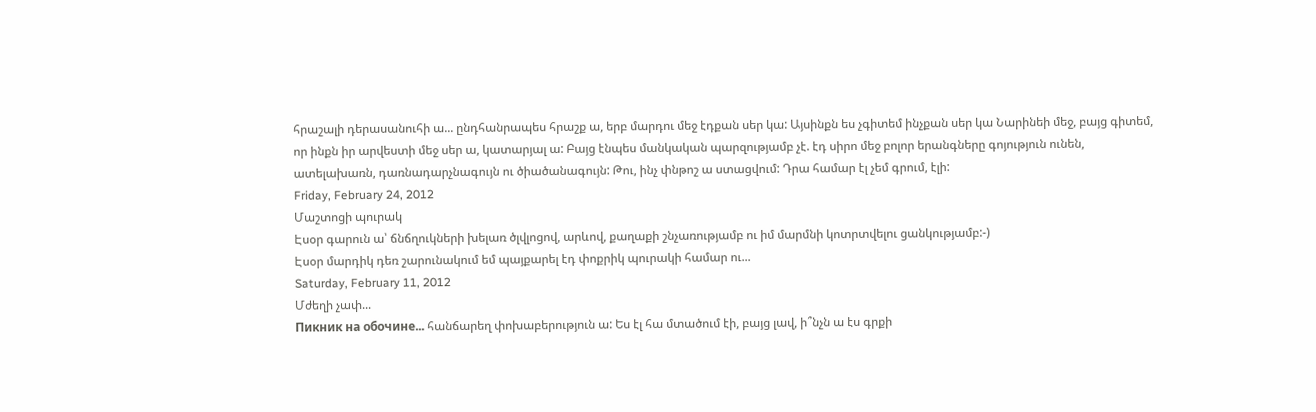հրաշալի դերասանուհի ա... ընդհանրապես հրաշք ա, երբ մարդու մեջ էդքան սեր կա: Այսինքն ես չգիտեմ ինչքան սեր կա Նարինեի մեջ, բայց գիտեմ, որ ինքն իր արվեստի մեջ սեր ա, կատարյալ ա: Բայց էնպես մանկական պարզությամբ չէ. էդ սիրո մեջ բոլոր երանգները գոյություն ունեն, ատելախառն, դառնադարչնագույն ու ծիածանագույն: Թու, ինչ փնթոշ ա ստացվում: Դրա համար էլ չեմ գրում, էլի:
Friday, February 24, 2012
Մաշտոցի պուրակ
Էսօր գարուն ա՝ ճնճղուկների խելառ ծլվլոցով, արևով, քաղաքի շնչառությամբ ու իմ մարմնի կոտրտվելու ցանկությամբ:-)
Էսօր մարդիկ դեռ շարունակում եմ պայքարել էդ փոքրիկ պուրակի համար ու...
Saturday, February 11, 2012
Մժեղի չափ...
Пикник на обочине... հանճարեղ փոխաբերություն ա: Ես էլ հա մտածում էի, բայց լավ, ի՞նչն ա էս գրքի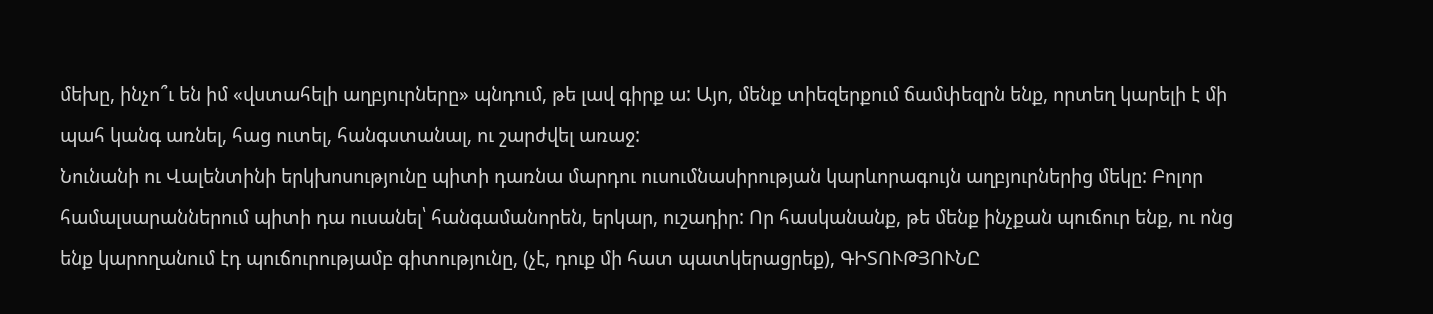մեխը, ինչո՞ւ են իմ «վստահելի աղբյուրները» պնդում, թե լավ գիրք ա: Այո, մենք տիեզերքում ճամփեզրն ենք, որտեղ կարելի է մի պահ կանգ առնել, հաց ուտել, հանգստանալ, ու շարժվել առաջ:
Նունանի ու Վալենտինի երկխոսությունը պիտի դառնա մարդու ուսումնասիրության կարևորագույն աղբյուրներից մեկը: Բոլոր համալսարաններում պիտի դա ուսանել՝ հանգամանորեն, երկար, ուշադիր: Որ հասկանանք, թե մենք ինչքան պուճուր ենք, ու ոնց ենք կարողանում էդ պուճուրությամբ գիտությունը, (չէ, դուք մի հատ պատկերացրեք), ԳԻՏՈՒԹՅՈՒՆԸ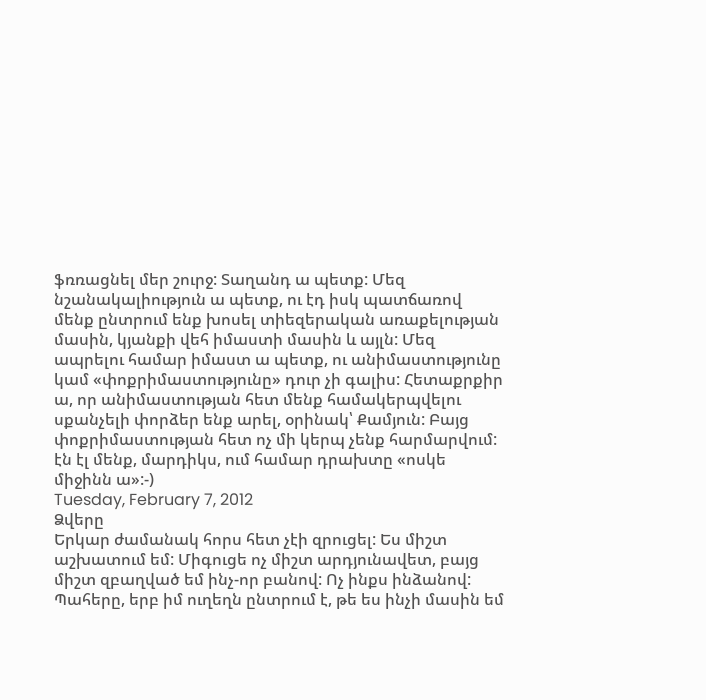ֆռռացնել մեր շուրջ: Տաղանդ ա պետք: Մեզ նշանակալիություն ա պետք, ու էդ իսկ պատճառով մենք ընտրում ենք խոսել տիեզերական առաքելության մասին, կյանքի վեհ իմաստի մասին և այլն: Մեզ ապրելու համար իմաստ ա պետք, ու անիմաստությունը կամ «փոքրիմաստությունը» դուր չի գալիս: Հետաքրքիր ա, որ անիմաստության հետ մենք համակերպվելու սքանչելի փորձեր ենք արել, օրինակ՝ Քամյուն: Բայց փոքրիմաստության հետ ոչ մի կերպ չենք հարմարվում: էն էլ մենք, մարդիկս, ում համար դրախտը «ոսկե միջինն ա»:-)
Tuesday, February 7, 2012
Ձվերը
Երկար ժամանակ հորս հետ չէի զրուցել: Ես միշտ աշխատում եմ: Միգուցե ոչ միշտ արդյունավետ, բայց միշտ զբաղված եմ ինչ-որ բանով: Ոչ ինքս ինձանով: Պահերը, երբ իմ ուղեղն ընտրում է, թե ես ինչի մասին եմ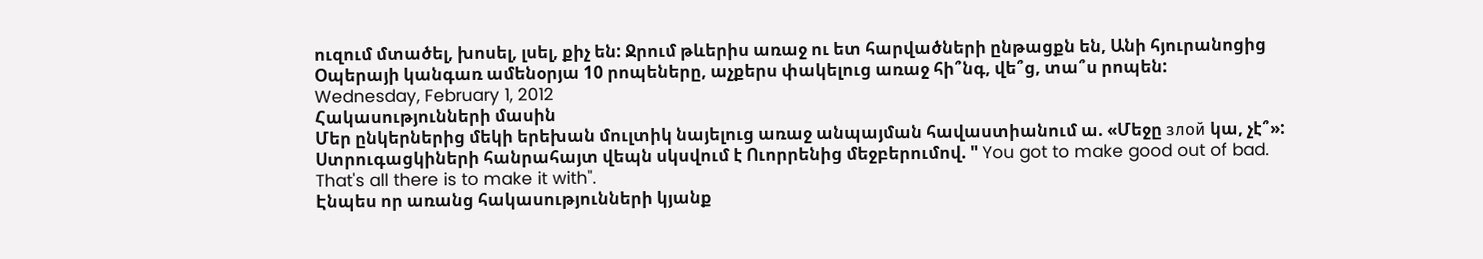ուզում մտածել, խոսել, լսել, քիչ են: Ջրում թևերիս առաջ ու ետ հարվածների ընթացքն են, Անի հյուրանոցից Օպերայի կանգառ ամենօրյա 10 րոպեները, աչքերս փակելուց առաջ հի՞նգ, վե՞ց, տա՞ս րոպեն:
Wednesday, February 1, 2012
Հակասությունների մասին
Մեր ընկերներից մեկի երեխան մուլտիկ նայելուց առաջ անպայման հավաստիանում ա. «Մեջը злой կա, չէ՞»: Ստրուգացկիների հանրահայտ վեպն սկսվում է Ուորրենից մեջբերումով. " You got to make good out of bad. That's all there is to make it with".
Էնպես որ առանց հակասությունների կյանք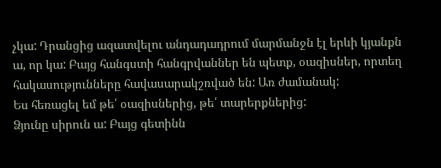չկա: Դրանցից ազատվելու անդադադրում մարմանջն էլ երևի կյանքն ա, որ կա: Բայց հանգստի հանգրվաններ են պետք, օազիսներ, որտեղ հակասությունները հավասարակշռված են: Առ ժամանակ:
Ես հեռացել եմ թե՛ օազիսներից, թե՛ տարերքներից:
Ձյունը սիրուն ա: Բայց գետինն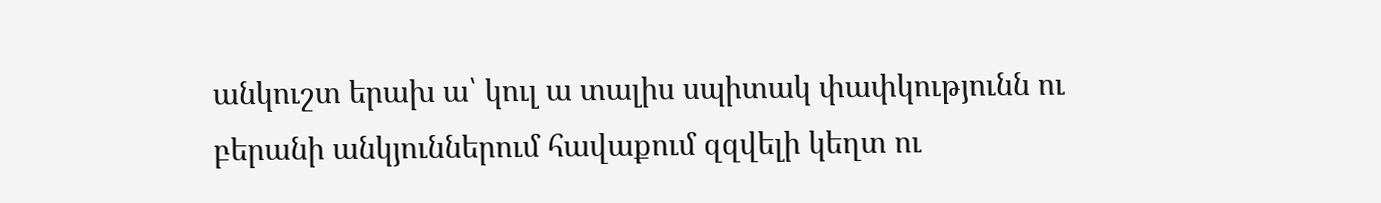անկուշտ երախ ա՝ կուլ ա տալիս սպիտակ փափկությունն ու բերանի անկյուններում հավաքում զզվելի կեղտ ու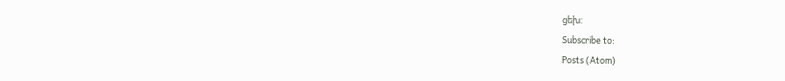ցեխ:
Subscribe to:
Posts (Atom)